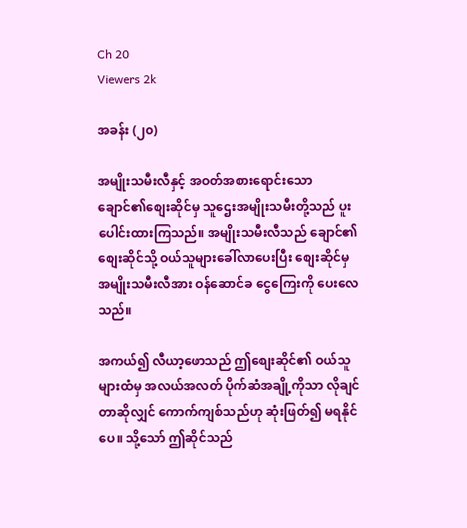Ch 20
Viewers 2k

အခန်း (၂၀)

အမျိုးသမီးလီနှင့် အဝတ်အစားရောင်းသော ချောင်၏စျေးဆိုင်မှ သူ‌ဌေးအမျိုးသမီးတို့သည် ပူးပေါင်းထားကြသည်။ အမျိုးသမီးလီသည် ချောင်၏စျေးဆိုင်သို့ ဝယ်သူများခေါ်လာပေးပြီး စျေးဆိုင်မှ အမျိုးသမီးလီအား ဝန်ဆောင်ခ ငွေကြေးကို ပေးလေသည်။

အကယ်၍ လီယာ့ဖောသည် ဤစျေးဆိုင်၏ ဝယ်သူများထံမှ အလယ်အလတ် ပိုက်ဆံအချို့ကိုသာ လိုချင်တာဆိုလျှင် ကောက်ကျစ်သည်ဟု ဆုံးဖြတ်၍ မရနိုင်ပေ။ သို့သော် ဤဆိုင်သည်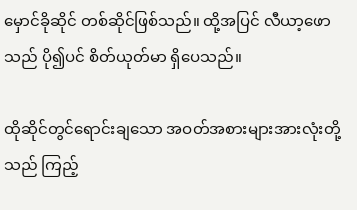မှောင်ခိုဆိုင် တစ်ဆိုင်ဖြစ်သည်။ ထို့အပြင် လီယာ့ဖောသည် ပို၍ပင် စိတ်ယုတ်မာ ရှိပေသည်။

ထိုဆိုင်တွင်ရောင်းချသော အဝတ်အစားများအားလုံးတို့သည် ကြည့်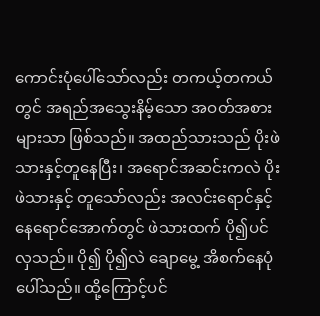ကောင်းပုံပေါ်သော်လည်း တကယ့်တကယ်တွင် အရည်အသွေးနိမ့်သော အဝတ်အစားများသာ ဖြစ်သည်။ အထည်သားသည် ပိုးဖဲသားနှင့်တူနေပြီး၊ အရောင်အဆင်းကလဲ ပိုးဖဲသားနှင့် တူသော်လည်း အလင်းရောင်နှင့် နေရောင်အောက်တွင် ဖဲသားထက် ပို၍ပင်လှသည်။ ပို၍ ပို၍လဲ ချောမွေ့ အိစက်နေပုံပေါ်သည်။ ထို့ကြောင့်ပင်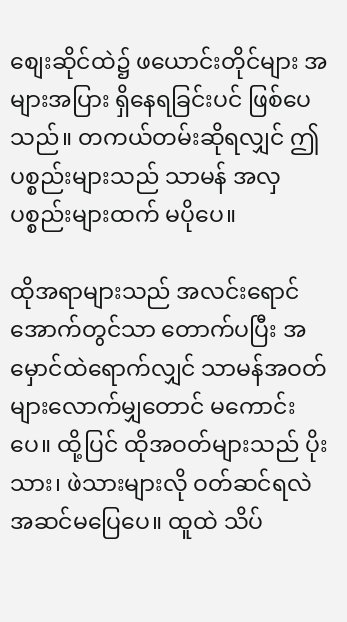စျေးဆိုင်ထဲ၌ ဖယောင်းတိုင်များ အများအပြား ရှိနေရခြင်းပင် ဖြစ်ပေသည်။ တကယ်တမ်းဆိုရလျှင် ဤပစ္စည်းများသည် သာမန် အလှပစ္စည်းများထက် မပိုပေ။

ထိုအရာများသည် အလင်းရောင်အောက်တွင်သာ တောက်ပပြီး အမှောင်ထဲရောက်လျှင် သာမန်အဝတ်များလောက်မျှတောင် မကောင်းပေ။ ထို့ပြင် ထိုအဝတ်များသည် ပိုးသား၊ ဖဲသားများလို ဝတ်ဆင်ရလဲ အဆင်မပြေပေ။ ထူထဲ သိပ်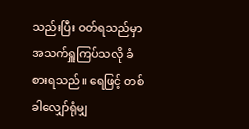သည်းပြီး ဝတ်ရသည်မှာ အသက်ရှူကြပ်သလို ခံစားရသည်။ ရေဖြင့် တစ်ခါလျှော်ရုံမျှ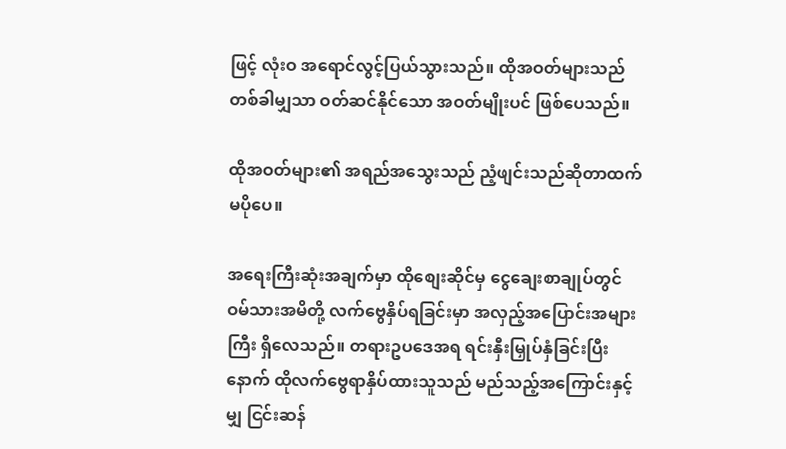ဖြင့် လုံးဝ အရောင်လွင့်ပြယ်သွားသည်။ ထိုအဝတ်များသည် တစ်ခါမျှသာ ဝတ်ဆင်နိုင်သော အဝတ်မျိုးပင် ဖြစ်ပေသည်။

ထိုအဝတ်များ၏ အရည်အသွေးသည် ညံ့ဖျင်းသည်ဆိုတာထက် မပိုပေ။

အရေးကြီးဆုံးအချက်မှာ ထိုစျေးဆိုင်မှ ငွေချေးစာချုပ်တွင် ဝမ်သားအမိတို့ လက်ဗွေနှိပ်ရခြင်းမှာ အလှည့်အပြောင်းအများကြီး ရှိလေသည်။ တရားဥပဒေအရ ရင်းနှီးမြှုပ်နှံခြင်းပြီးနောက် ထိုလက်ဗွေရာနှိပ်ထားသူသည် မည်သည့်အကြောင်းနှင့်မျှ ငြင်းဆန်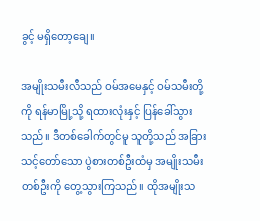ခွင့် မရှိတော့ချေ။

အမျိုးသမီးလီသည် ဝမ်အမေနှင့် ဝမ်သမီးတို့ကို ရန်မာမြို့သို့ ရထားလုံးနှင့် ပြန်ခေါ်သွားသည်။ ဒီတစ်ခေါက်တွင်မူ သူတို့သည် အခြားသင့်တော်သော ပွဲစားတစ်ဦးထံမှ အမျိုးသမီးတစ်ဦးကို တွေ့သွားကြသည်။ ထိုအမျိုးသ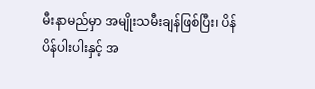မီးနာမည်မှာ အမျိုးသမီးချန်ဖြစ်ပြီး၊ ပိန်ပိန်ပါးပါးနှင့် အ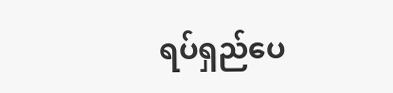ရပ်ရှည်ပေ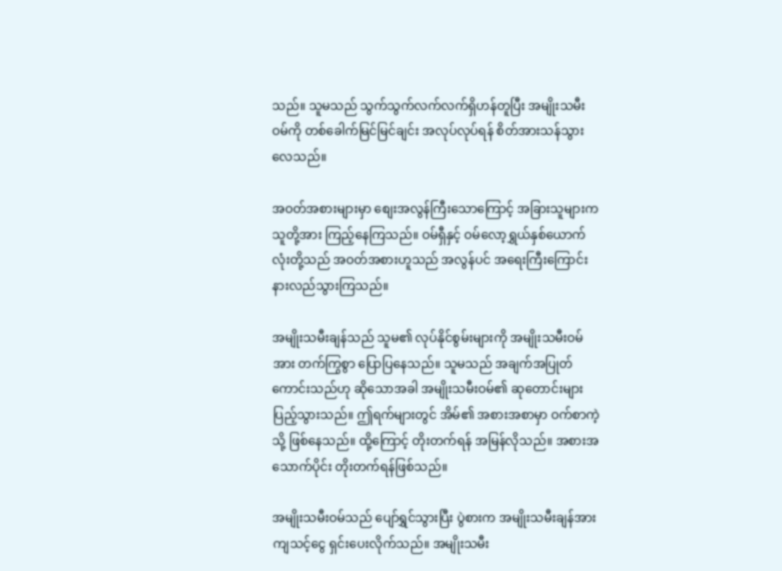သည်။ သူမသည် သွက်သွက်လက်လက်ရှိဟန်တူပြီး အမျိုးသမီးဝမ်ကို တစ်ခေါက်မြင်မြင်ချင်း အလုပ်လုပ်ရန် စိတ်အားသန်သွားလေသည်။

အဝတ်အစားများမှာ စျေးအလွန်ကြီးသောကြောင့် အခြားသူများက သူတို့အား ကြည့်နေကြသည်။ ဝမ်ရှီနှင့် ဝမ်လော့ရွှယ်နှစ်ယောက်လုံးတို့သည် အဝတ်အစားဟူသည် အလွန်ပင် အရေးကြီးကြောင်း နားလည်သွားကြသည်။

အမျိုးသမီးချန်သည် သူမ၏ လုပ်နိုင်စွမ်းများကို အမျိုးသမီးဝမ်အား တက်ကြွစွာ ပြောပြနေသည်။ သူမသည် အချက်အပြုတ်ကောင်းသည်ဟု ဆိုသောအခါ အမျိုးသမီးဝမ်၏ ဆုတောင်းများ ပြည့်သွားသည်။ ဤရက်များတွင် အိမ်၏ အစားအစာမှာ ဝက်စာကဲ့သို့ ဖြစ်နေသည်။ ထို့ကြောင့် တိုးတက်ရန် အမြန်လိုသည်။ အစားအသောက်ပိုင်း တိုးတက်ရန်ဖြစ်သည်။

အမျိုးသမီးဝမ်သည် ပျော်ရွှင်သွားပြီး ပွဲစားက အမျိုးသမီးချန်အား ကျသင့်ငွေ ရှင်းပေးလိုက်သည်။ အမျိုးသမီး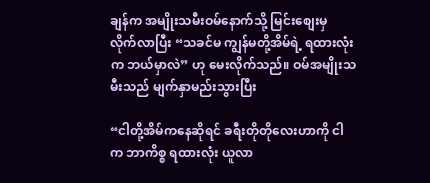ချန်က အမျိုးသမီးဝမ်နောက်သို့ မြင်းစျေးမှ လိုက်လာပြီး “သခင်မ ကျွန်မတို့အိမ်ရဲ့ ရထားလုံးက ဘယ်မှာလဲ” ဟု မေးလိုက်သည်။ ဝမ်အမျိုးသမီးသည် မျက်နှာမည်းသွားပြီး

“ငါတို့အိမ်ကနေဆိုရင် ခရီးတိုတိုလေးဟာကို ငါက ဘာကိစ္စ ရထားလုံး ယူလာ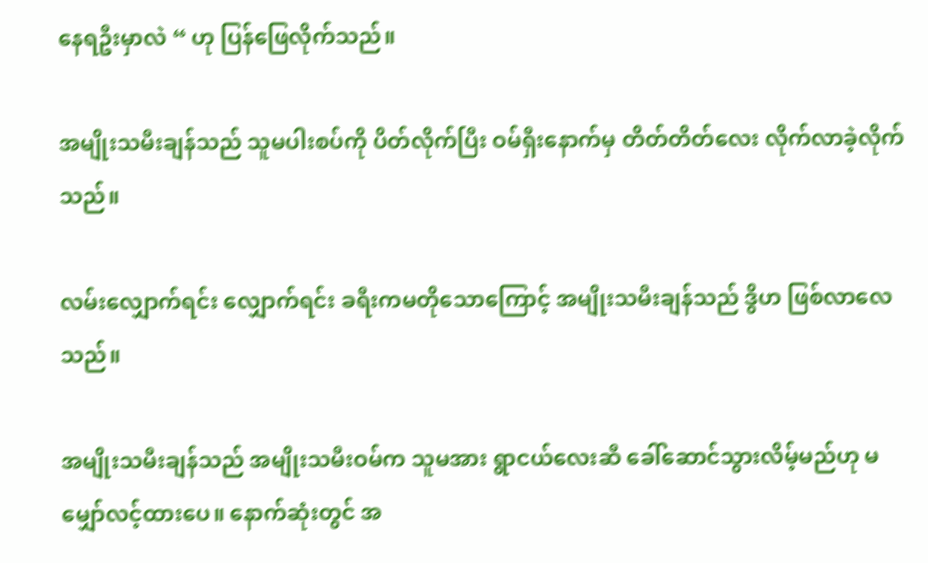နေရဦးမှာလဲ “ ဟု ပြန်ဖြေလိုက်သည်။

အမျိုးသမီးချန်သည် သူမပါးစပ်ကို ပိတ်လိုက်ပြီး ဝမ်ရှီးနောက်မှ တိတ်တိတ်လေး လိုက်လာခဲ့လိုက်သည်။

လမ်းလျှောက်ရင်း လျှောက်ရင်း ခရီးကမတိုသောကြောင့် အမျိုးသမီးချန်သည် ဒွိဟ ဖြစ်လာလေသည်။

အမျိုးသမီးချန်သည် အမျိုးသမီးဝမ်က သူမအား ရွာငယ်လေးဆီ ခေါ်ဆောင်သွားလိမ့်မည်ဟု မမျှော်လင့်ထားပေ။ နောက်ဆုံးတွင် အ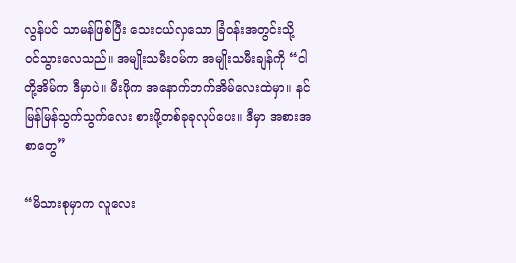လွန်ပင် သာမန်ဖြစ်ပြီး သေးငယ်လှသော ခြံဝန်းအတွင်းသို့ ဝင်သွားလေသည်။ အမျိုးသမီးဝမ်က အမျိုးသမီးချန်ကို “ငါတို့အိမ်က ဒီမှာပဲ။ မီးဖိုက အနောက်ဘက်အိမ်လေးထဲမှာ။ နင် မြန်မြန်သွက်သွက်လေး စားဖို့တစ်ခုခုလုပ်ပေး။ ဒီမှာ အစားအစာတွေ”

“မိသားစုမှာက လူလေး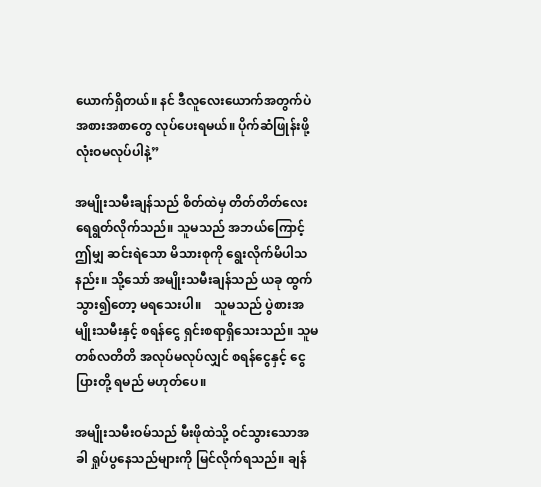ယောက်ရှိတယ်။ နင် ဒီလူလေးယောက်အတွက်ပဲ အစားအစာတွေ လုပ်ပေးရမယ်။ ပိုက်ဆံဖြုန်းဖို့ လုံးဝမလုပ်ပါနဲ့”

အမျိုးသမီးချန်သည် စိတ်ထဲမှ တိတ်တိတ်လေး ရေရွတ်လိုက်သည်။ သူမသည် အဘယ်ကြောင့် ဤမျှ ဆင်းရဲသော မိသားစုကို ရွေးလိုက်မိပါသနည်း။ သို့သော် အမျိုးသမီးချန်သည် ယခု ထွက်သွား၍တော့ မရသေးပါ။    သူမသည် ပွဲစားအမျိုးသမီးနှင့် စရန်ငွေ ရှင်းစရာရှိသေးသည်။ သူမ တစ်လတိတိ အလုပ်မလုပ်လျှင် စရန်ငွေနှင့် ငွေပြားတို့ ရမည် မဟုတ်ပေ။

အမျိုးသမီးဝမ်သည် မီးဖိုထဲသို့ ဝင်သွားသောအခါ ရှုပ်ပွနေသည်များကို မြင်လိုက်ရသည်။ ချန်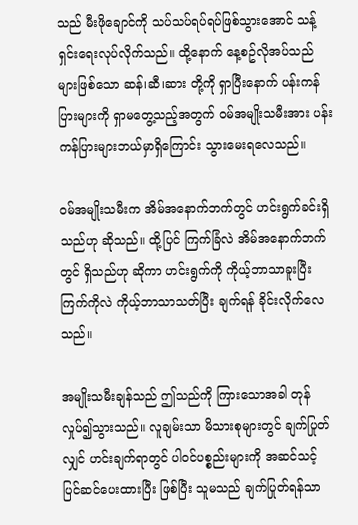သည် မီးဖိုချောင်ကို သပ်သပ်ရပ်ရပ်ဖြစ်သွားအောင် သန့်ရှင်းရေးလုပ်လိုက်သည်။ ထို့နောက် နေ့စဥ်လိုအပ်သည်များဖြစ်သော ဆန်၊ဆီ၊ဆား တို့ကို ရှာပြီးနောက် ပန်းကန်ပြားများကို ရှာမတွေ့သည့်အတွက် ဝမ်အမျိုးသမီးအား ပန်းကန်ပြားများဘယ်မှာရှိကြောင်း သွားမေးရလေသည်။

ဝမ်အမျိုးသမီးက အိမ်အနောက်ဘက်တွင် ဟင်းရွက်ခင်းရှိသည်ဟု ဆိုသည်။ ထို့ပြင် ကြက်ခြံလဲ အိမ်အနောက်ဘက်တွင် ရှိသည်ဟု ဆိုကာ ဟင်းရွက်ကို ကိုယ့်ဘာသာခူးပြီး ကြက်ကိုလဲ ကိုယ့်ဘာသာသတ်ပြီး ချက်ရန် ခိုင်းလိုက်လေသည်။

အမျိုးသမီးချန်သည် ဤသည်ကို ကြားသောအခါ တုန်လှုပ်၍သွားသည်။ လူချမ်းသာ မိသားစုများတွင် ချက်ပြုတ်လျှင် ဟင်းချက်ရာတွင် ပါဝင်ပစ္စည်းများကို အဆင်သင့် ပြင်ဆင်ပေးထားပြီး ဖြစ်ပြီး သူမသည် ချက်ပြုတ်ရန်သာ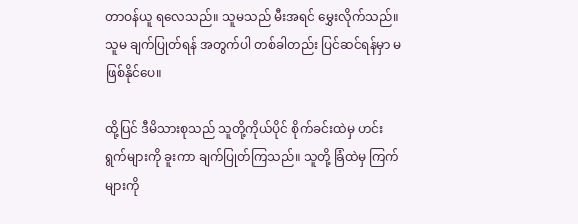တာဝန်ယူ ရလေသည်။ သူမသည် မီးအရင် မွှေးလိုက်သည်။ သူမ ချက်ပြုတ်ရန် အတွက်ပါ တစ်ခါတည်း ပြင်ဆင်ရန်မှာ မဖြစ်နိုင်ပေ။

ထို့ပြင် ဒီမိသားစုသည် သူတို့ကိုယ်ပိုင် စိုက်ခင်းထဲမှ ဟင်းရွက်များကို ခူးကာ ချက်ပြုတ်ကြသည်။ သူတို့ ခြံထဲမှ ကြက်များကို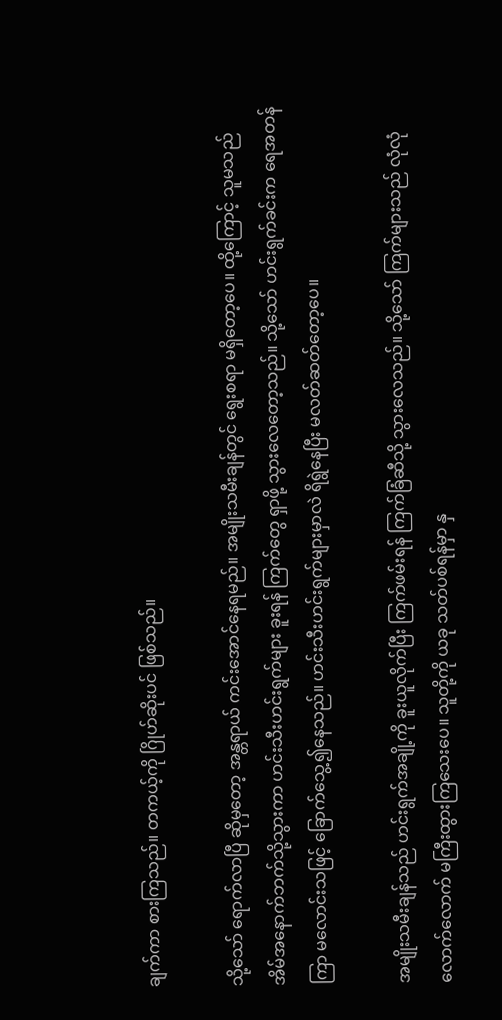ချက်ကာ စားကြသည်။ တကယ့်ကို ဂြိုဟ်ဆိုးပင် ဖြစ်သည်။

သို့သော် ရောက်လာပြီ ဆိုမှတော့ အန္တရာယ် ကင်းအောင်နေရမည်။ အမျိုးသမီးချန်တွင် ‌ရွေးစရာ မရှိတော့ပေ။ ထို့ကြောင့် သူမသည် အိမ်အနောက်ဘက်သို့သွားကာ ဟင်းသီးဟင်းရွက်များ ခူးရန် ကြက်တွေ ရှာဖို့ သွားလေတော့သည်။ သို့သော် ဟင်းရွက်ခင်းက ရေအတန်ကြာ မလောင်းသဖြင့် ခြောက်သွေ့၍နေသည်။ ဟင်းသီးဟင်းရွက်များမှာလဲ ရိရွဲနေပြီး မလတ်ဆတ်တော့ပေ။

အမျိုးသမီးချန်သည် ဟင်းရွက်အချို့ကို ခူးယူလိုက်ပြီး ကြက်ဖမ်းရန် ကြက်ခြံဆီသို့ သွားလေသည်။ သို့သော် ကြက်များသည် လုံလုံလောက်လောက် မကြီးထွားကြသေးပေ။ သူတို့ကို ယခု သတ်ပစ်ရန်မှာ နှ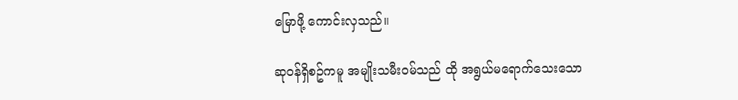မြောဖို့ ကောင်းလှသည်။

ဆုဝန်ရှိစဥ်ကမူ အမျိုးသမီးဝမ်သည် ထို အရွယ်မရောက်သေးသော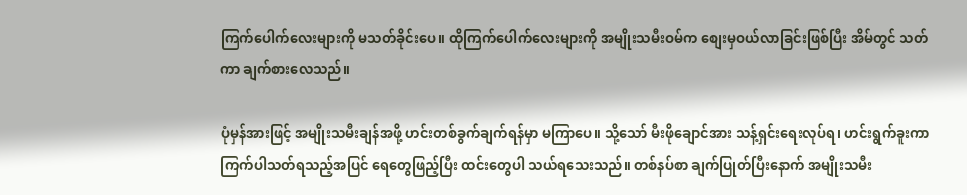ကြက်ပေါက်လေးများကို မသတ်ခိုင်းပေ။ ထိုကြက်ပေါက်လေးများကို အမျိုးသမီးဝမ်က စျေးမှဝယ်လာခြင်းဖြစ်ပြီး အိမ်တွင် သတ်ကာ ချက်စားလေသည်။

ပုံမှန်အားဖြင့် အမျိုးသမီးချန်အဖို့ ဟင်းတစ်ခွက်ချက်ရန်မှာ မကြာပေ။ သို့သော် မီးဖိုချောင်အား သန့်ရှင်းရေးလုပ်ရ၊ ဟင်းရွက်ခူးကာ ကြက်ပါသတ်ရသည့်အပြင် ရေတွေဖြည့်ပြီး ထင်းတွေပါ သယ်ရသေးသည်။ တစ်နပ်စာ ချက်ပြုတ်ပြီးနောက် အမျိုးသမီး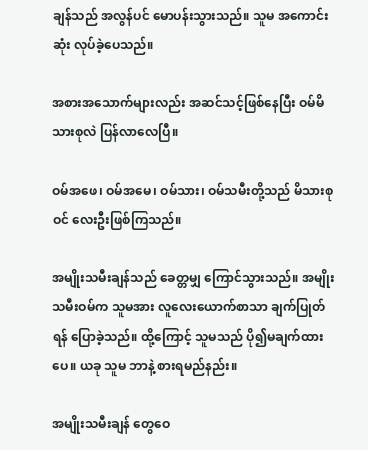ချန်သည် အလွန်ပင် မောပန်းသွားသည်။ သူမ အကောင်းဆုံး လုပ်ခဲ့ပေသည်။

အစားအသောက်များလည်း အဆင်သင့်ဖြစ်နေပြီး ဝမ်မိသားစုလဲ ပြန်လာလေပြီ။

ဝမ်အဖေ၊ ဝမ်အမေ၊ ဝမ်သား၊ ဝမ်သမီးတို့သည် မိသားစုဝင် လေးဦးဖြစ်ကြသည်။

အမျိုးသမီးချန်သည် ခေတ္တမျှ ကြောင်သွားသည်။ အမျိုးသမီးဝမ်က သူမအား လူလေးယောက်စာသာ ချက်ပြုတ်ရန် ပြောခဲ့သည်။ ထို့ကြောင့် သူမသည် ပို၍မချက်ထားပေ။ ယခု သူမ ဘာနဲ့ စားရမည်နည်း။

အမျိုးသမီးချန် တွေဝေ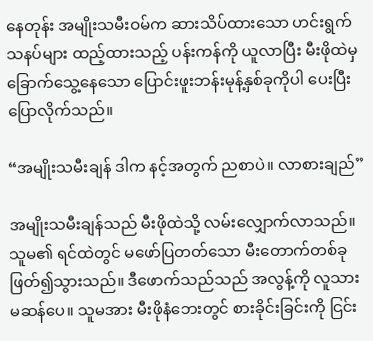နေတုန်း အမျိုးသမီးဝမ်က ဆားသိပ်ထားသော ဟင်းရွက်သနပ်များ ထည့်ထားသည့် ပန်းကန်ကို ယူလာပြီး မီးဖိုထဲမှ ခြောက်သွေ့နေသော ပြောင်းဖူးဘန်းမုန့်နှစ်ခုကိုပါ ပေးပြီး ပြောလိုက်သည်။

“အမျိုးသမီးချန် ဒါက နင့်အတွက် ညစာပဲ။ လာစားချည်”

အမျိုးသမီးချန်သည် မီးဖိုထဲသို့ လမ်းလျှောက်လာသည်။ သူမ၏ ရင်ထဲတွင် မဖော်ပြတတ်သော မီးတောက်တစ်ခု ဖြတ်၍သွားသည်။ ဒီဖောက်သည်သည် အလွန့်ကို လူသားမဆန်ပေ။ သူမအား မီးဖိုနံဘေးတွင် စားခိုင်းခြင်းကို ငြင်း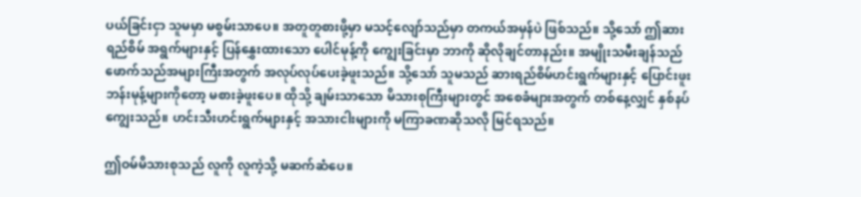ပယ်ခြင်းငှာ သူမမှာ မစွမ်းသာပေ။ အတူတူစားဖို့မှာ မသင့်လျော်သည်မှာ တကယ်အမှန်ပဲ ဖြစ်သည်။ သို့သော် ဤဆားရည်စိမ် အရွက်များနှင့် ပြန်နွှေးထားသော ပေါင်မုန့်ကို ကျွေးခြင်းမှာ ဘာကို ဆိုလိုချင်တာနည်း။ အမျိုးသမီးချန်သည် ဖောက်သည်အများကြီးအတွက် အလုပ်လုပ်ပေးခဲ့ဖူးသည်။ သို့သော် သူမသည် ဆားရည်စိမ်ဟင်းရွက်များနှင့် ပြောင်းဖူးဘန်းမုန့်များကိုတော့ မစားခဲ့ဖူးပေ။ ထိုသို့ ချမ်းသာသော မိသားစုကြီးများတွင် အစေခံများအတွက် တစ်နေ့လျှင် နှစ်နပ် ကျွေးသည်။ ဟင်းသီးဟင်းရွက်များနှင့် အသားငါးများကို မကြာခဏဆိုသလို မြင်ရသည်။

ဤဝမ်မိသားစုသည် လူကို လူကဲ့သို့ မဆက်ဆံပေ။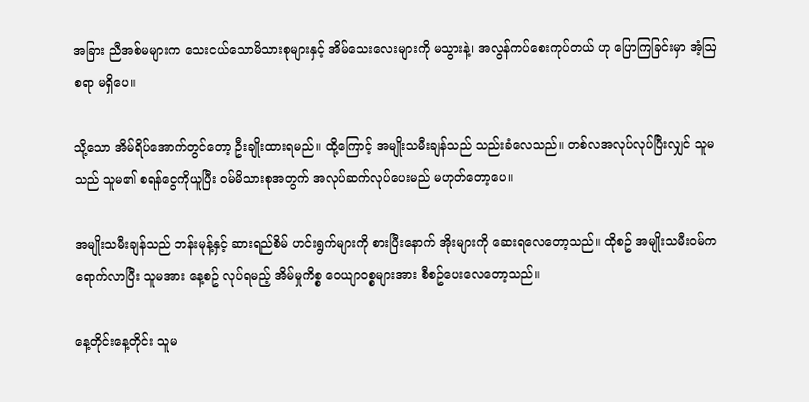အခြား ညီအစ်မများက သေးငယ်သောမိသားစုများနှင့် အိမ်သေးလေးများကို မသွားနဲ့၊ အလွန်ကပ်စေးကုပ်တယ် ဟု ပြောကြခြင်းမှာ အံ့ဩစရာ မရှိပေ။

သို့သော အိမ်ရိပ်အောက်တွင်တော့ ဦးချိုးထားရမည်။ ထို့ကြောင့် အမျိုးသမီးချန်သည် သည်းခံလေသည်။ တစ်လအလုပ်လုပ်ပြီးလျှင် သူမသည် သူမ၏ စရန်ငွေကိုယူပြီး ဝမ်မိသားစုအတွက် အလုပ်ဆက်လုပ်ပေးမည် မဟုတ်တော့ပေ။

အမျိုးသမီးချန်သည် ဘန်းမုန့်နှင့် ဆားရည်စိမ် ဟင်းရွက်များကို စားပြီးနောက် အိုးများကို ဆေးရလေတော့သည်။ ထိုစဥ် အမျိုးသမီးဝမ်က ရောက်လာပြီး သူမအား နေ့စဥ် လုပ်ရမည့် အိမ်မှုကိစ္စ ဝေယျာဝစ္စများအား စီစဥ်ပေးလေတော့သည်။

နေ့တိုင်းနေ့တိုင်း သူမ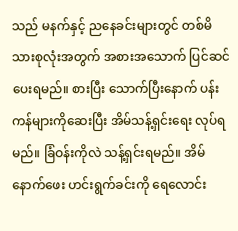သည် မနက်နှင့် ညနေခင်းများတွင် တစ်မိသားစုလုံးအတွက် အစားအသောက် ပြင်ဆင်ပေးရမည်။ စားပြီး သောက်ပြီးနောက် ပန်းကန်များကိုဆေးပြီး အိမ်သန့်ရှင်းရေး လုပ်ရမည်။ ခြံဝန်းကိုလဲ သန့်ရှင်းရမည်။ အိမ်နောက်ဖေး ဟင်းရွက်ခင်းကို ရေလောင်း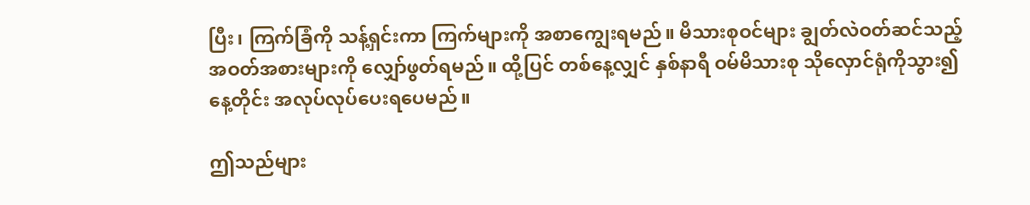ပြီး၊ ကြက်ခြံကို သန့်ရှင်းကာ ကြက်များကို အစာကျွေးရမည်။ မိသားစုဝင်များ ချွတ်လဲဝတ်ဆင်သည့် အဝတ်အစားများကို လျှော်ဖွတ်ရမည်။ ထို့ပြင် တစ်နေ့လျှင် နှစ်နာရီ ဝမ်မိသားစု သိုလှောင်ရုံကိုသွား၍ နေ့တိုင်း အလုပ်လုပ်ပေးရပေမည်။

ဤသည်များ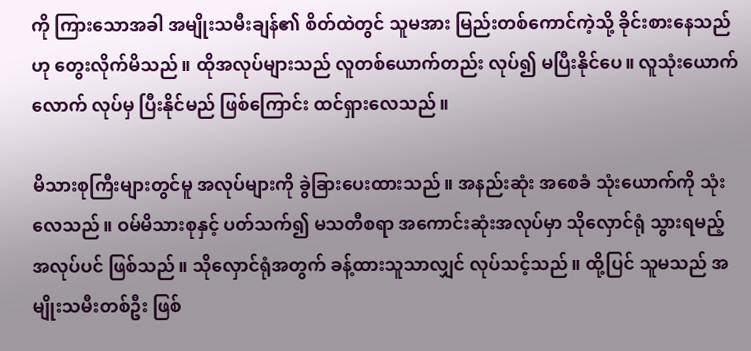ကို ကြားသောအခါ အမျိုးသမီးချန်၏ စိတ်ထဲတွင် သူမအား မြည်းတစ်ကောင်ကဲ့သို့ ခိုင်းစားနေသည်ဟု တွေးလိုက်မိသည်။ ထိုအလုပ်များသည် လူတစ်ယောက်တည်း လုပ်၍ မပြီးနိုင်ပေ။ လူသုံးယောက်လောက် လုပ်မှ ပြီးနိုင်မည် ဖြစ်ကြောင်း ထင်ရှားလေသည်။

မိသားစုကြီးများတွင်မူ အလုပ်များကို ခွဲခြားပေးထားသည်။ အနည်းဆုံး အစေခံ သုံးယောက်ကို သုံးလေသည်။ ဝမ်မိသားစုနှင့် ပတ်သက်၍ မသတီစရာ အကောင်းဆုံးအလုပ်မှာ သိုလှောင်ရုံ သွားရမည့် အလုပ်ပင် ဖြစ်သည်။ သိုလှောင်ရုံအတွက် ခန့်ထားသူသာလျှင် လုပ်သင့်သည်။ ထို့ပြင် သူမသည် အမျိုးသမီးတစ်ဦး ဖြစ်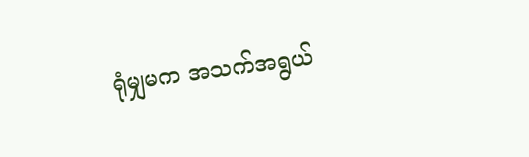ရုံမျှမက အသက်အရွယ်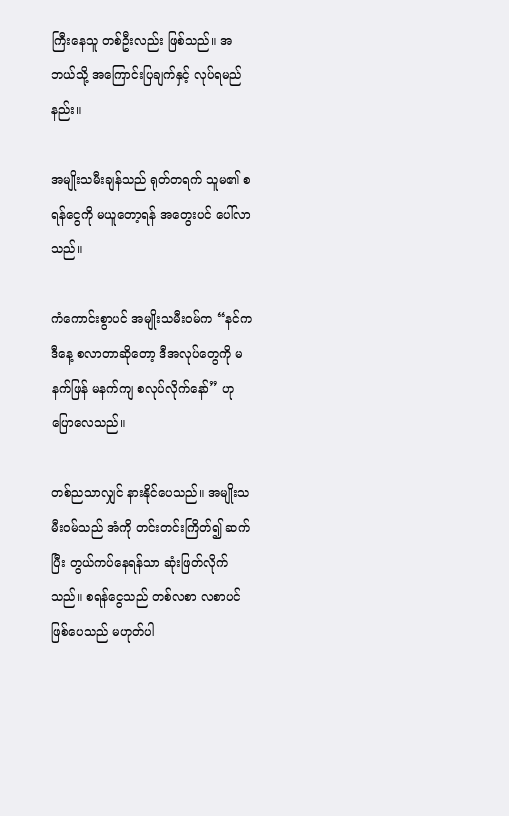ကြီးနေသူ တစ်ဦးလည်း ဖြစ်သည်။ အဘယ်သို့ အကြောင်းပြချက်နှင့် လုပ်ရမည်နည်း။

အမျိုးသမီးချန်သည် ရုတ်တရက် သူမ၏ စရန်ငွေကို မယူတော့ရန် အတွေးပင် ပေါ်လာသည်။

ကံကောင်းစွာပင် အမျိုးသမီးဝမ်က “နင်က ဒီနေ့ စလာတာဆိုတော့ ဒီအလုပ်တွေကို မနက်ဖြန် မနက်ကျ စလုပ်လိုက်နော်” ဟု ပြောလေသည်။

တစ်ညသာလျှင် နားနိုင်ပေသည်။ အမျိုးသမီးဝမ်သည် အံကို တင်းတင်းကြိတ်၍ ဆက်ပြီး တွယ်ကပ်နေရန်သာ ဆုံးဖြတ်လိုက်သည်။ စရန်ငွေသည် တစ်လစာ လစာပင် ဖြစ်ပေသည် မဟုတ်ပါ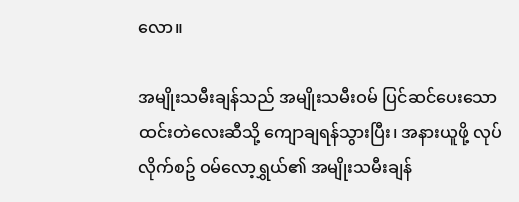လော။

အမျိုးသမီးချန်သည် အမျိုးသမီးဝမ် ပြင်ဆင်ပေးသော ထင်းတဲလေးဆီသို့ ကျောချရန်သွားပြီး၊ အနားယူဖို့ လုပ်လိုက်စဥ် ဝမ်လော့ရွှယ်၏ အမျိုးသမီးချန်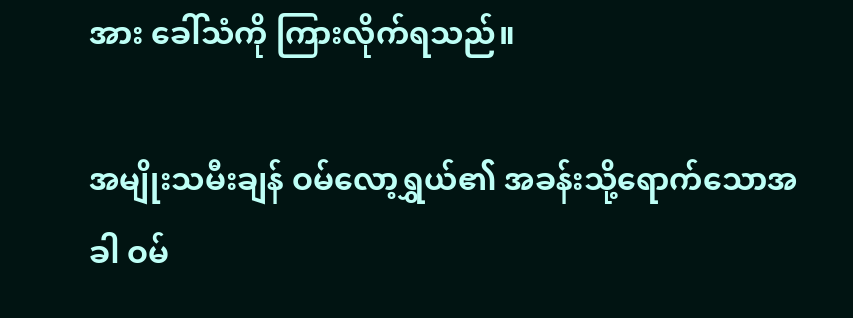အား ခေါ်သံကို ကြားလိုက်ရသည်။

အမျိုးသမီးချန် ဝမ်လော့ရွှယ်၏ အခန်းသို့ရောက်သောအခါ ဝမ်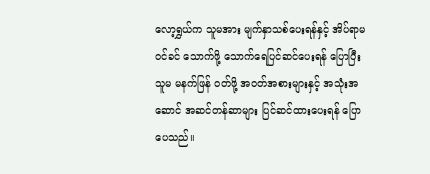လော့ရွှယ်က သူမအား မျက်နှာသစ်ပေးရန်နှင့် အိပ်ရာမဝင်ခင် သောက်ဖို့ သောက်ရေပြင်ဆင်ပေးရန် ပြောပြီး သူမ မနက်ဖြန် ဝတ်ဖို့ အဝတ်အစားများနှင့် အသုံးအဆောင် အဆင်တန်ဆာများ ပြင်ဆင်ထားပေးရန် ပြောပေသည်။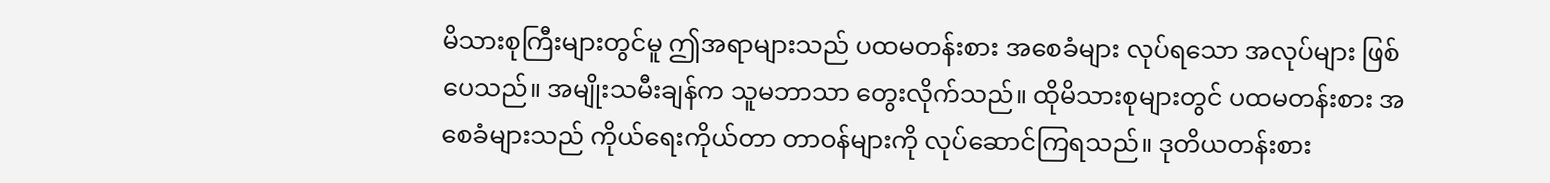မိသားစုကြီးများတွင်မူ ဤအရာများသည် ပထမတန်းစား အစေခံများ လုပ်ရသော အလုပ်များ ဖြစ်ပေသည်။ အမျိုးသမီးချန်က သူမဘာသာ တွေးလိုက်သည်။ ထိုမိသားစုများတွင် ပထမတန်းစား အစေခံများသည် ကိုယ်ရေးကိုယ်တာ တာဝန်များကို လုပ်ဆောင်ကြရသည်။ ဒုတိယတန်းစား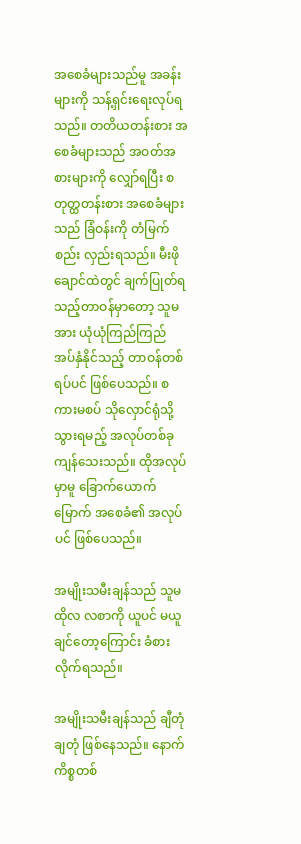အစေခံများသည်မူ အခန်းများကို သန့်ရှင်းရေးလုပ်ရသည်။ တတိယတန်းစား အစေခံများသည် အဝတ်အစားများကို လျှော်ရပြီး စတုတ္ထတန်းစား အစေခံများသည် ခြံဝန်းကို တံမြက်စည်း လှည်းရသည်။ မီးဖိုချောင်ထဲတွင် ချက်ပြုတ်ရသည့်တာဝန်မှာတော့ သူမအား ယုံယုံကြည်ကြည် အပ်နှံနိုင်သည့် တာဝန်တစ်ရပ်ပင် ဖြစ်ပေသည်။ စကားမစပ် သိုလှောင်ရုံသို့ သွားရမည့် အလုပ်တစ်ခု ကျန်သေးသည်။ ထိုအလုပ်မှာမူ ခြောက်ယောက်မြောက် အစေခံ၏ အလုပ်ပင် ဖြစ်ပေသည်။

အမျိုးသမီးချန်သည် သူမ ထိုလ လစာကို ယူပင် မယူချင်တော့ကြောင်း ခံစားလိုက်ရသည်။

အမျိုးသမီးချန်သည် ချီတုံချတုံ ဖြစ်နေသည်။ နောက်ကိစ္စတစ်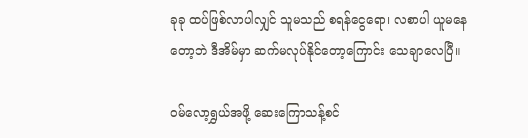ခုခု ထပ်ဖြစ်လာပါလျှင် သူမသည် စရန်ငွေရော၊ လစာပါ ယူမနေတော့ဘဲ ဒီအိမ်မှာ ဆက်မလုပ်နိုင်တော့ကြောင်း သေချာလေပြီ။

ဝမ်လော့ရွှယ်အဖို့ ဆေးကြောသန့်စင်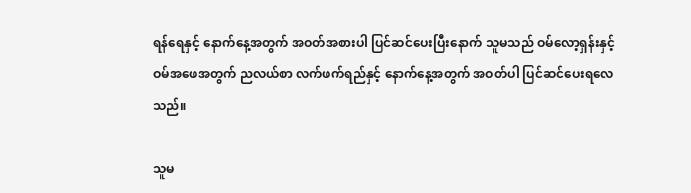ရန်ရေနှင့် နောက်နေ့အတွက် အဝတ်အစားပါ ပြင်ဆင်ပေးပြီးနောက် သူမသည် ဝမ်လော့ရှန်းနှင့် ဝမ်အဖေအ‌တွက် ညလယ်စာ လက်ဖက်ရည်နှင့် နောက်နေ့အတွက် အဝတ်ပါ ပြင်ဆင်ပေးရလေသည်။

သူမ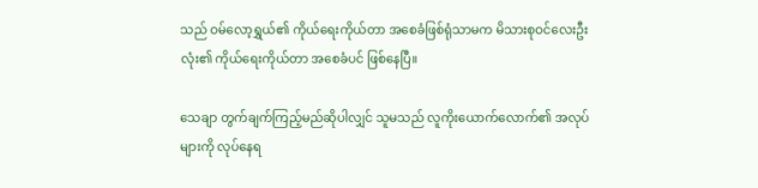သည် ဝမ်လော့ရွှယ်၏ ကိုယ်ရေးကိုယ်တာ အစေခံဖြစ်ရုံသာမက မိသားစုဝင်လေးဦးလုံး၏ ကိုယ်ရေးကိုယ်တာ အစေခံပင် ဖြစ်နေပြီ။

သေချာ တွက်ချက်ကြည့်မည်ဆိုပါလျှင် သူမသည် လူကိုးယောက်လောက်၏ အလုပ်များကို လုပ်နေရ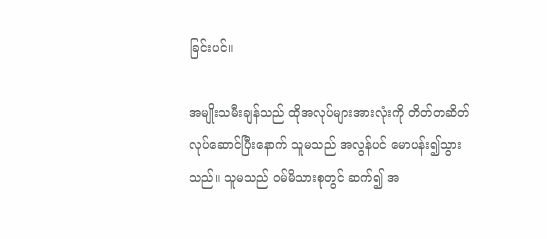ခြင်းပင်။

အမျိုးသမီးချန်သည် ထိုအလုပ်များအားလုံးကို တိတ်တဆိတ် လုပ်ဆောင်ပြီးနောက် သူမသည် အလွန်ပင် မောပန်း၍သွားသည်။ သူမသည် ဝမ်မိသားစုတွင် ဆက်၍ အ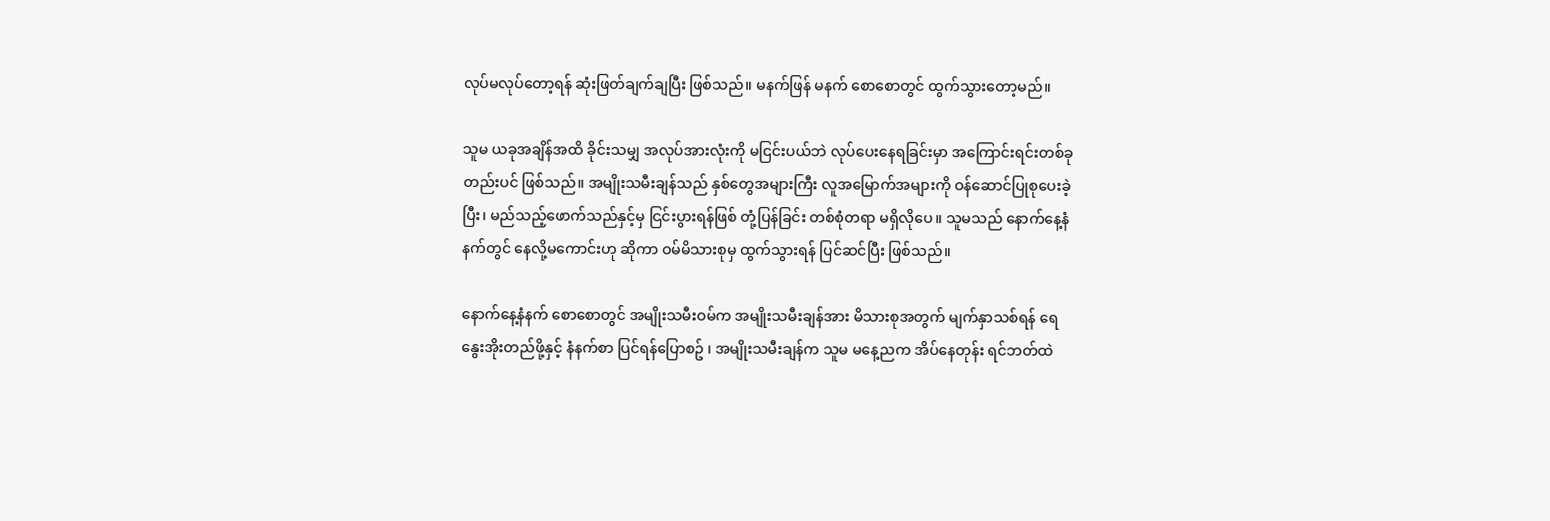လုပ်မလုပ်တော့ရန် ဆုံးဖြတ်ချက်ချပြီး ဖြစ်သည်။ မနက်ဖြန် မနက် စောစောတွင် ထွက်သွားတော့မည်။

သူမ ယခုအချိန်အထိ ခိုင်းသမျှ အလုပ်အားလုံးကို မငြင်းပယ်ဘဲ လုပ်ပေးနေရခြင်းမှာ အကြောင်းရင်းတစ်ခုတည်းပင် ဖြစ်သည်။ အမျိုးသမီးချန်သည် နှစ်တွေအများကြီး လူအမြောက်အများကို ဝန်ဆောင်ပြုစုပေးခဲ့ပြီး၊ မည်သည့်ဖောက်သည်နှင့်မှ ငြင်းပွားရန်ဖြစ် တုံ့ပြန်ခြင်း တစ်စုံတရာ မရှိလိုပေ။ သူမသည် နောက်နေ့နံနက်တွင် နေလို့မကောင်းဟု ဆိုကာ ဝမ်မိသားစုမှ ထွက်သွားရန် ပြင်ဆင်ပြီး ဖြစ်သည်။

နောက်နေ့နံနက် စောစောတွင် အမျိုးသမီးဝမ်က အမျိုးသမီးချန်အား မိသားစုအတွက် မျက်နှာသစ်ရန် ရေနွေးအိုးတည်ဖို့နှင့် နံနက်စာ ပြင်ရန်ပြောစဥ် ၊ အမျိုးသမီးချန်က သူမ မနေ့ညက အိပ်နေတုန်း ရင်ဘတ်ထဲ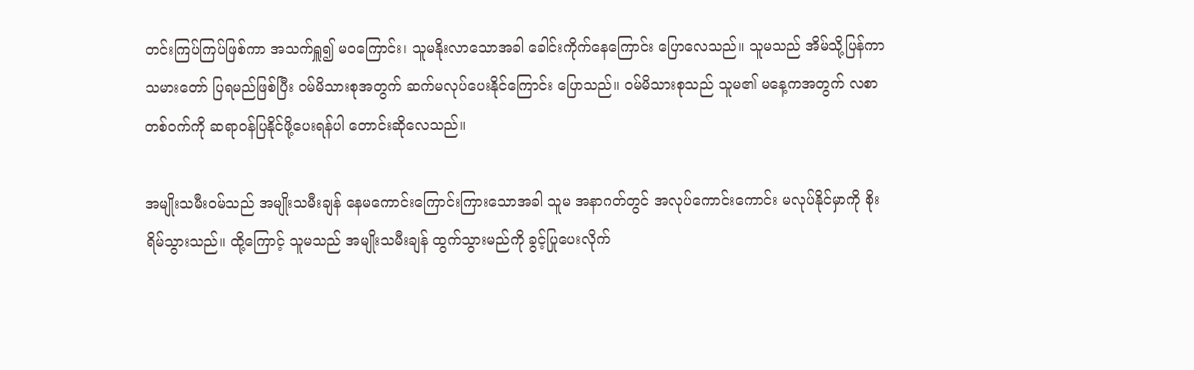တင်းကြပ်ကြပ်ဖြစ်ကာ အသက်ရှူ၍ မဝကြောင်း၊ သူမနိုးလာသောအခါ ခေါင်းကိုက်နေကြောင်း ပြောလေသည်။ သူမသည် အိမ်သို့ပြန်ကာ သမားတော် ပြရမည်ဖြစ်ပြီး ဝမ်မိသားစုအတွက် ဆက်မလုပ်ပေးနိုင်ကြောင်း ပြောသည်။ ဝမ်မိသားစုသည် သူမ၏ မနေ့ကအတွက် လစာတစ်ဝက်ကို ဆရာဝန်ပြနိုင်ဖို့ပေးရန်ပါ တောင်းဆိုလေသည်။

အမျိုးသမီးဝမ်သည် အမျိုးသမီးချန် နေမကောင်းကြောင်းကြားသောအခါ သူမ အနာဂတ်တွင် အလုပ်ကောင်းကောင်း မလုပ်နိုင်မှာကို စိုးရိမ်သွားသည်။ ထို့ကြောင့် သူမသည် အမျိုးသမီးချန် ထွက်သွားမည်ကို ခွင့်ပြုပေးလိုက်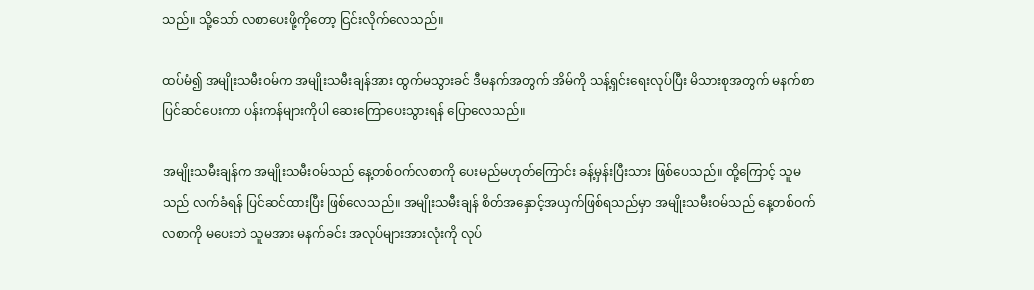သည်။ သို့သော် လစာပေးဖို့ကိုတော့ ငြင်းလိုက်လေသည်။

ထပ်မံ၍ အမျိုးသမီးဝမ်က အမျိုးသမီးချန်အား ထွက်မသွားခင် ဒီမနက်အတွက် အိမ်ကို သန့်ရှင်းရေးလုပ်ပြီး မိသားစုအတွက် မနက်စာပြင်ဆင်ပေးကာ ပန်းကန်များကိုပါ ဆေးကြောပေးသွားရန် ပြောလေသည်။

အမျိုးသမီးချန်က အမျိုးသမီးဝမ်သည် နေ့တစ်ဝက်လစာကို ပေးမည်မဟုတ်ကြောင်း ခန့်မှန်းပြီးသား ဖြစ်ပေသည်။ ထို့ကြောင့် သူမသည် လက်ခံရန် ပြင်ဆင်ထားပြီး ဖြစ်လေသည်။ အမျိုးသမီးချန် စိတ်အနှောင့်အယှက်ဖြစ်ရသည်မှာ အမျိုးသမီးဝမ်သည် နေ့တစ်ဝက်လစာကို မပေးဘဲ သူမအား မနက်ခင်း အလုပ်များအားလုံးကို လုပ်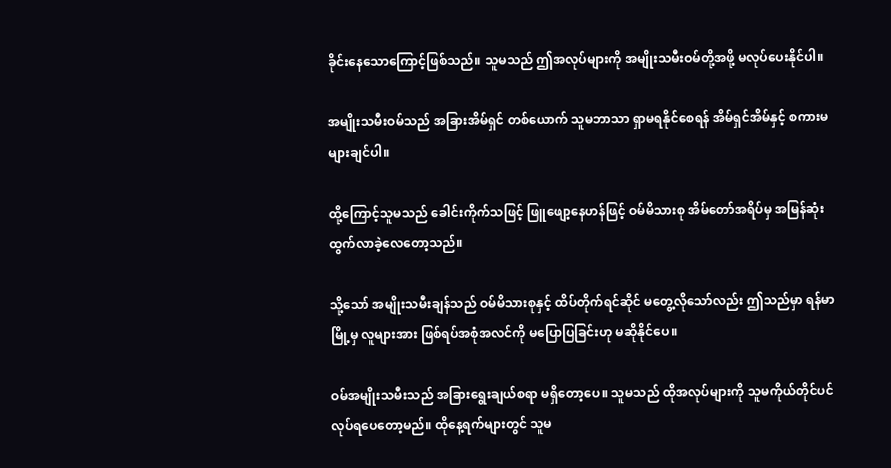ခိုင်းနေသောကြောင့်ဖြစ်သည်။ သူမသည် ဤအလုပ်များကို အမျိုးသမီးဝမ်တို့အဖို့ မလုပ်ပေးနိုင်ပါ။

အမျိုးသမီးဝမ်သည် အခြားအိမ်ရှင် တစ်ယောက် သူမဘာသာ ရှာမရနိုင်စေရန် အိမ်ရှင်အိမ်နှင့် စကားမများချင်ပါ။

ထို့ကြောင့်သူမသည် ခေါင်းကိုက်သဖြင့် ဖြူဖျော့နေဟန်ဖြင့် ဝမ်မိသားစု အိမ်တော်အရိပ်မှ အမြန်ဆုံး ထွက်လာခဲ့လေတော့သည်။

သို့သော် အမျိုးသမီးချန်သည် ဝမ်မိသားစုနှင့် ထိပ်တိုက်ရင်ဆိုင် မတွေ့လိုသော်လည်း ဤသည်မှာ ရန်မာမြို့မှ လူများအား ဖြစ်ရပ်အစုံအလင်ကို မပြောပြခြင်းဟု မဆိုနိုင်ပေ။

ဝမ်အမျိုးသမီးသည် အခြားရွေးချယ်စရာ မရှိတော့ပေ။ သူမသည် ထိုအလုပ်များကို သူမကိုယ်တိုင်ပင် လုပ်ရပေတော့မည်။ ထိုနေ့ရက်များတွင် သူမ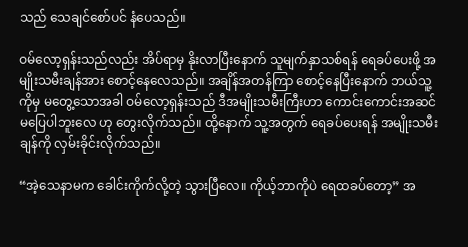သည် သေချင်စော်ပင် နံပေသည်။

ဝမ်လော့ရှန်းသည်လည်း အိပ်ရာမှ နိုးလာပြီးနောက် သူမျက်နှာသစ်ရန် ရေခပ်ပေးဖို့ အမျိုးသမီးချန်အား စောင့်နေလေသည်။ အချိန်အတန်ကြာ စောင့်နေပြီးနောက် ဘယ်သူ့ကိုမှ မတွေ့သောအခါ ဝမ်‌လော့ရှန်းသည် ဒီအမျိုးသမီးကြီးဟာ ကောင်းကောင်းအဆင်မပြေပါဘူးလေ ဟု တွေးလိုက်သည်။ ထို့နောက် သူ့အတွက် ရေခပ်ပေးရန် အမျိုးသမီးချန်ကို လှမ်းခိုင်းလိုက်သည်။

“အဲ့သေနာမက ခေါင်းကိုက်လို့တဲ့ သွားပြီလေ။ ကိုယ့်ဘာကိုပဲ ရေထခပ်တော့” အ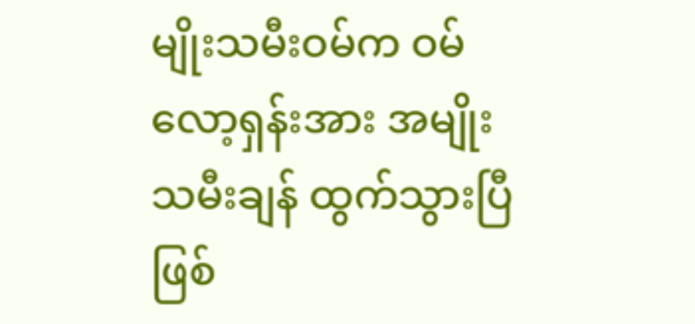မျိုးသမီးဝမ်က ဝမ်လော့ရှန်းအား အမျိုးသမီးချန် ထွက်သွားပြီ ဖြစ်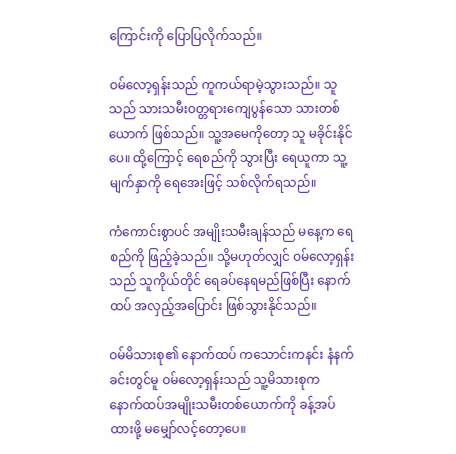ကြောင်းကို ပြောပြလိုက်သည်။

ဝမ်လော့ရှန်းသည် ကူကယ်ရာမဲ့သွားသည်။ သူသည် သားသမီးဝတ္တရားကျေပွန်သော သားတစ်ယောက် ဖြစ်သည်။ သူ့အမေကိုတော့ သူ မခိုင်းနိုင်ပေ။ ထို့ကြောင့် ရေစည်ကို သွားပြီး ရေယူကာ သူ့မျက်နှာကို ရေအေးဖြင့် သစ်လိုက်ရသည်။

ကံကောင်းစွာပင် အမျိုးသမီးချန်သည် မနေ့က ရေစည်ကို ဖြည့်ခဲ့သည်။ သို့မဟုတ်လျှင် ဝမ်လော့ရှန်းသည် သူကိုယ်တိုင် ရေခပ်နေရမည်ဖြစ်ပြီး နောက်ထပ် အလှည့်အပြောင်း ဖြစ်သွားနိုင်သည်။

ဝမ်မိသားစု၏ ‌နောက်ထပ် ကသောင်းကနင်း နံနက်ခင်းတွင်မူ ဝမ်လော့ရှန်းသည် သူ့မိသားစုက နောက်ထပ်အမျိုးသမီးတစ်ယောက်ကို ခန့်အပ်ထားဖို့ မမျှော်လင့်တော့ပေ။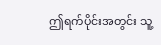ဤရက်ပိုင်းအတွင်း သူ့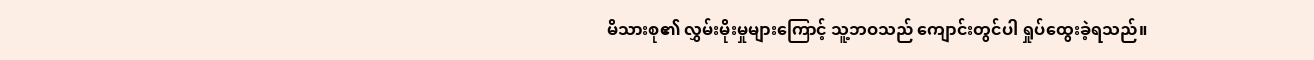မိသားစု၏ လွှမ်းမိုးမှုများကြောင့် သူ့ဘဝသည် ကျောင်းတွင်ပါ ရှုပ်ထွေးခဲ့ရသည်။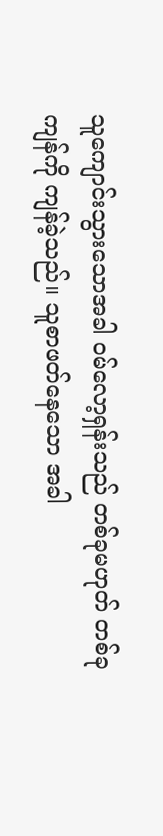သူကျောင်းသွားသောအခါ ဝမ်လော့ရှန်းသည် တစ်ခုမဟုတ် တစ်ခု ကျန်ကို ကျန်ခဲ့သည်။ သူစာဖတ်နေသော အခါ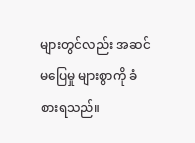များတွင်လည်း အဆင်မပြေမှု များစွာကို ခံစားရသည်။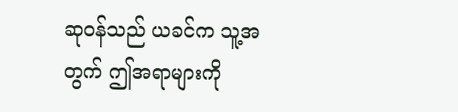ဆုဝန်သည် ယခင်က သူ့အတွက် ဤအရာများကို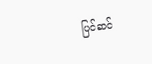ပြင်ဆင်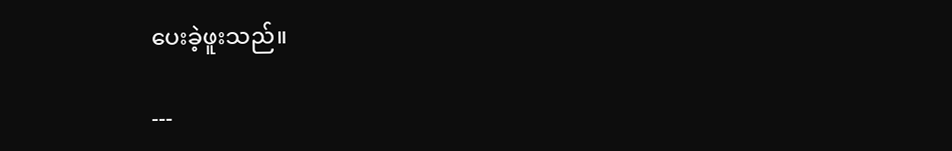ပေးခဲ့ဖူးသည်။

---